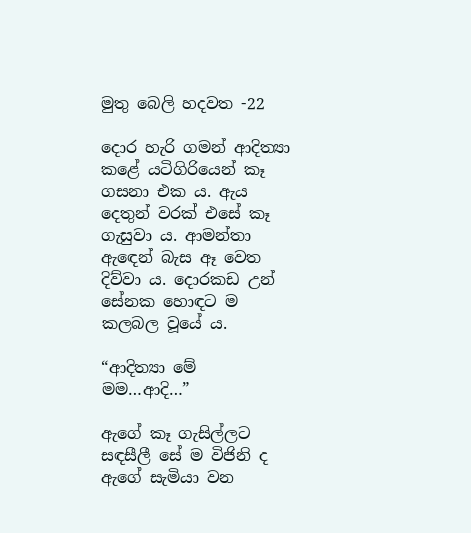මුතු බෙලි හදවත -22

දොර හැරි ගමන් ආදිත්‍යා කළේ යටිගිරියෙන් කෑ ගසනා එක ය. ඇය දෙතුන් වරක් එසේ කෑ ගැසුවා ය. ආමන්තා ඇඳෙන් බැස ඈ වෙත දිව්වා ය. දොරකඩ උන් සේනක හොඳට ම කලබල වූයේ ය.

“ආදිත්‍යා මේ මම…ආදි…”

ඇගේ කෑ ගැසිල්ලට සඳසීලී සේ ම විජිනි ද ඇගේ සැමියා වන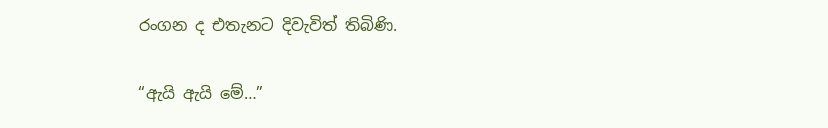රංගන ද එතැනට දිවැවිත් තිබිණි.

“ඇයි ඇයි මේ…”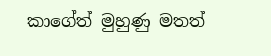කාගේත් මුහුණු මතත්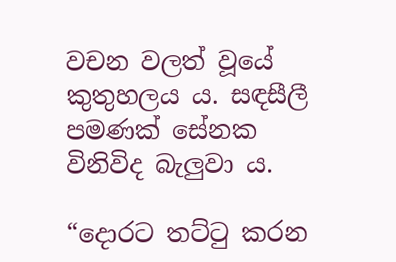වචන වලත් වූයේ කුතුහලය ය. සඳසීලී පමණක් සේනක විනිවිද බැලුවා ය.

“දොරට තට්ටු කරන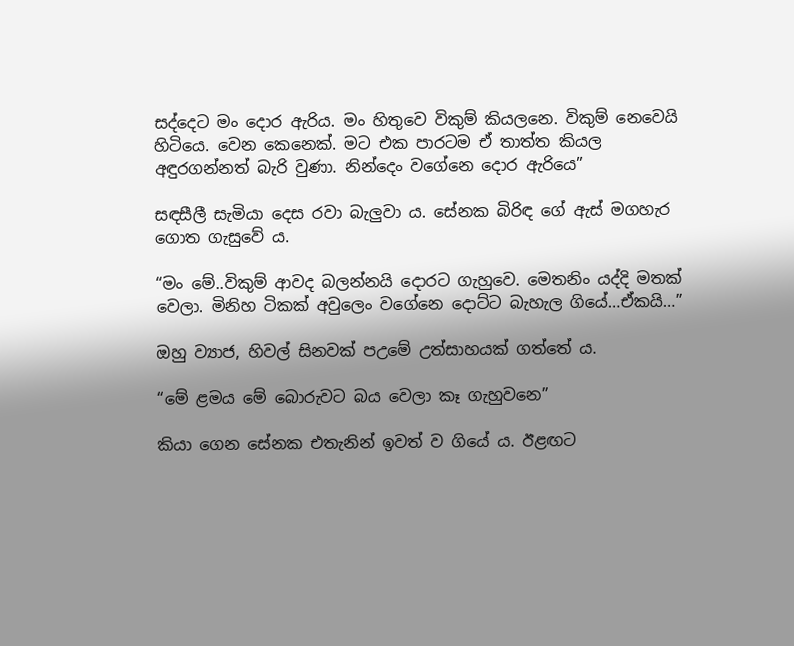සද්දෙට මං දොර ඇරිය. මං හිතුවෙ විකුම් කියලනෙ. විකුම් නෙවෙයි හිටියෙ. වෙන කෙනෙක්. මට එක පාරටම ඒ තාත්ත කියල අඳුරගන්නත් බැරි වුණා. නින්දෙං වගේනෙ දොර ඇරියෙ”

සඳසීලී සැමියා දෙස රවා බැලුවා ය. සේනක බිරිඳ ගේ ඇස් මගහැර ගොත ගැසුවේ ය.

“මං මේ..විකුම් ආවද බලන්නයි දොරට ගැහුවෙ. මෙතනිං යද්දි මතක් වෙලා. මිනිහ ටිකක් අවුලෙං වගේනෙ දොට්ට බැහැල ගියේ…ඒකයි…”

ඔහු ව්‍යාජ, හිවල් සිනවක් පඋමේ උත්සාහයක් ගත්තේ ය.

“මේ ළමය මේ බොරුවට බය වෙලා කෑ ගැහුවනෙ”

කියා ගෙන සේනක එතැනින් ඉවත් ව ගියේ ය. ඊළඟට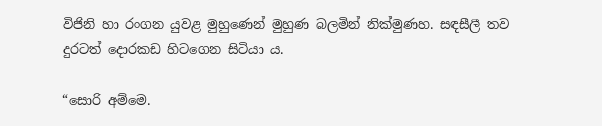විජිනි හා රංගන යුවළ මුහුණෙන් මුහුණ බලමින් නික්මුණහ. සඳසීලී තව දුරටත් දොරකඩ හිටගෙන සිටියා ය.

“සොරි අම්මෙ.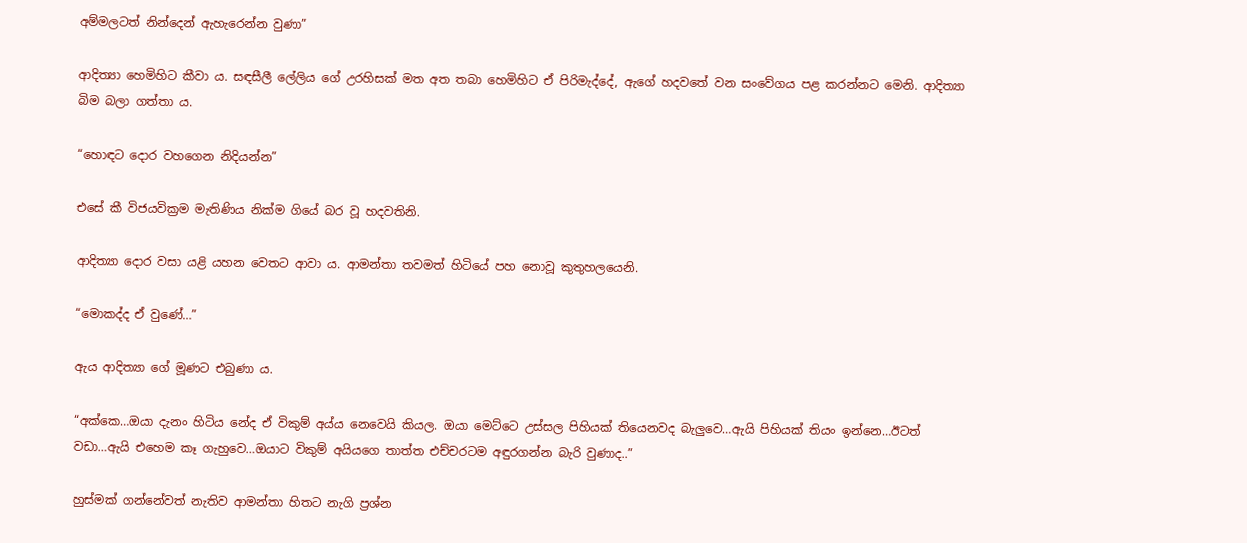අම්මලටත් නින්දෙන් ඇහැරෙන්න වුණා”

ආදිත්‍යා හෙමිහිට කීවා ය. සඳසීලී ලේලිය ගේ උරහිසක් මත අත තබා හෙමිහිට ඒ පිරිමැද්දේ, ඇගේ හදවතේ වන සංවේගය පළ කරන්නට මෙනි. ආදිත්‍යා බිම බලා ගත්තා ය.

“හොඳට දොර වහගෙන නිදියන්න”

එසේ කී විජයවික්‍රම මැතිණිය නික්ම ගියේ බර වූ හදවතිනි.

ආදිත්‍යා දොර වසා යළි යහන වෙතට ආවා ය. ආමන්තා තවමත් හිටියේ පහ නොවූ කුතුහලයෙනි.

“මොකද්ද ඒ වුණේ…”

ඇය ආදිත්‍යා ගේ මූණට එබුණා ය.

“අක්කෙ…ඔයා දැනං හිටිය නේද ඒ විකුම් අය්ය නෙවෙයි කියල. ඔයා මෙට්ටෙ උස්සල පිහියක් තියෙනවද බැලුවෙ…ඇයි පිහියක් තියං ඉන්නෙ…ඊටත් වඩා…ඇයි එහෙම කෑ ගැහුවෙ…ඔයාට විකුම් අයියගෙ තාත්ත එච්චරටම අඳුරගන්න බැරි වුණාද..”

හුස්මක් ගන්නේවත් නැතිව ආමන්තා හිතට නැගි ප්‍රශ්න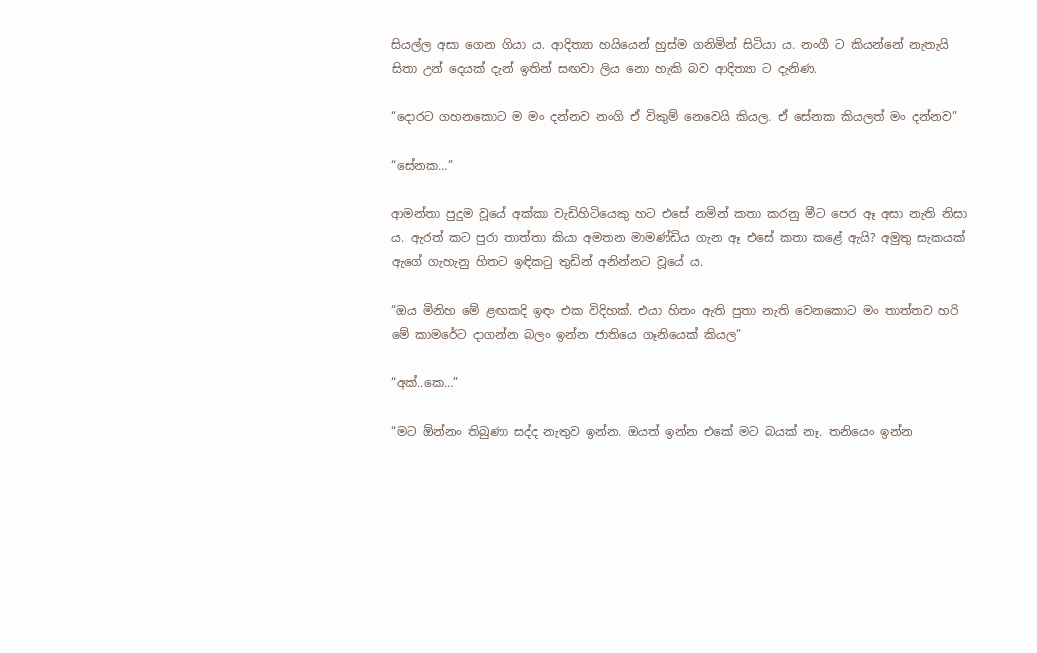සියල්ල අසා ගෙන ගියා ය. ආදිත්‍යා හයියෙන් හුස්ම ගනිමින් සිටියා ය. නංගී ට කියන්නේ නැතැයි සිතා උන් දෙයක් දැන් ඉතින් සඟවා ලිය නො හැකි බව ආදිත්‍යා ට දැනිණ.

“දොරට ගහනකොට ම මං දන්නව නංගි ඒ විකුම් නෙවෙයි කියල. ඒ සේනක කියලත් මං දන්නව”

“සේනක…”

ආමන්තා පුදුම වූයේ අක්කා වැඩිහිටියෙකු හට එසේ නමින් කතා කරනු මීට පෙර ඈ අසා නැති නිසා ය. ඇරත් කට පුරා තාත්තා කියා අමතන මාමණ්ඩිය ගැන ඈ එසේ කතා කළේ ඇයි? අමුතු සැකයක් ඇගේ ගැහැනු හිතට ඉඳිකටු තුඩින් අනින්නට වූයේ ය.

“ඔය මිනිහ මේ ළඟකදි ඉඳං එක විදිහක්. එයා හිතං ඇති පුතා නැති වෙනකොට මං තාත්තව හරි මේ කාමරේට දාගන්න බලං ඉන්න ජාතියෙ ගෑනියෙක් කියල”

“අක්..කෙ…”

“මට ඕන්නං තිබුණා සද්ද නැතුව ඉන්න. ඔයත් ඉන්න එකේ මට බයක් නෑ. තනියෙං ඉන්න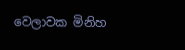වෙලාවක මිනිහ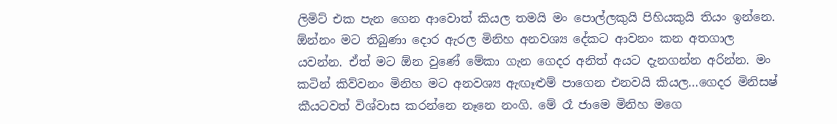ලිමිට් එක පැන ගෙන ආවොත් කියල තමයි මං පොල්ලකුයි පිහියකුයි තියං ඉන්නෙ. ඕන්නං මට තිබුණා දොර ඇරල මිනිහ අනවශ්‍ය දේකට ආවනං කන අතගාල යවන්න. ඒත් මට ඕන වුණේ මේකා ගැන ගෙදර අනිත් අයට දැනගන්න අරින්න. මං කටින් කිව්වනං මිනිහ මට අනවශ්‍ය ඇඟෑළුම් පාගෙන එනවයි කියල…ගෙදර මිනිසෂ් කීයටවත් විශ්වාස කරන්නෙ නෑනෙ නංගි. මේ රෑ ජාමෙ මිනිහ මගෙ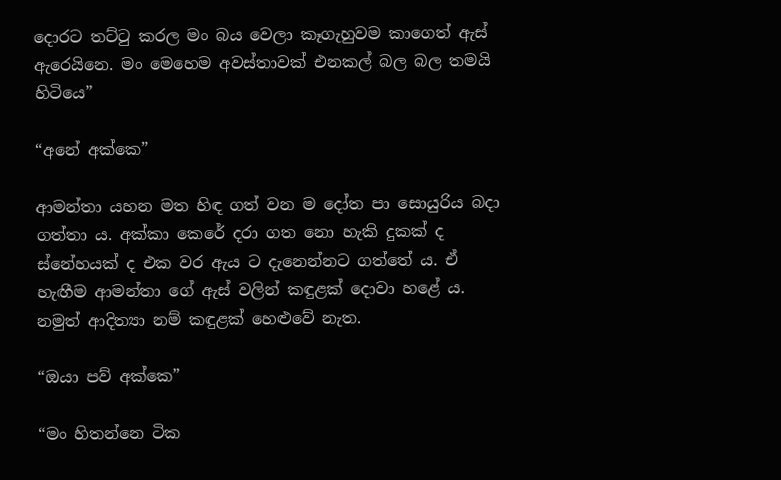දොරට තට්ටු කරල මං බය වෙලා කෑගැහුවම කාගෙත් ඇස් ඇරෙයිනෙ. මං මෙහෙම අවස්තාවක් එනකල් බල බල තමයි හිටියෙ”

“අනේ අක්කෙ”

ආමන්තා යහන මත හිඳ ගත් වන ම දෝත පා සොයුරිය බදා ගත්තා ය. අක්කා කෙරේ දරා ගත නො හැකි දුකක් ද ස්නේහයක් ද එක වර ඇය ට දැනෙන්නට ගත්තේ ය. ඒ හැඟීම ආමන්තා ගේ ඇස් වලින් කඳුළක් දොවා හළේ ය. නමුත් ආදිත්‍යා නම් කඳුළක් හෙළුවේ නැත.

“ඔයා පව් අක්කෙ”

“මං හිතන්නෙ ටික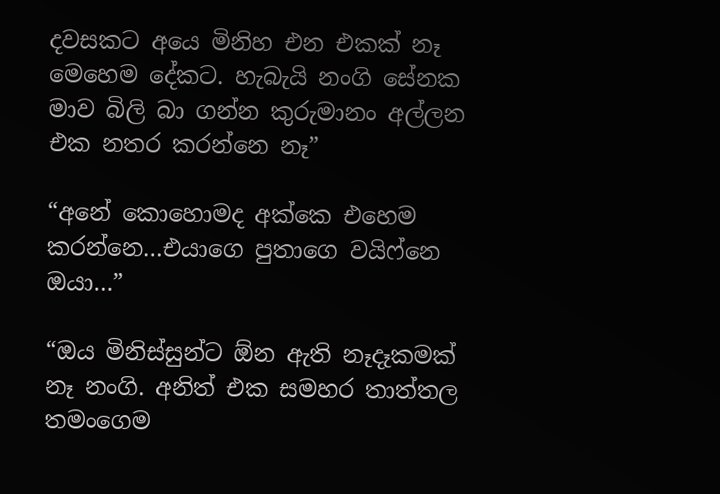දවසකට අයෙ මිනිහ එන එකක් නෑ මෙහෙම දේකට. හැබැයි නංගි සේනක මාව බිලි බා ගන්න කුරුමානං අල්ලන එක නතර කරන්නෙ නෑ”

“අනේ කොහොමද අක්කෙ එහෙම කරන්නෙ…එයාගෙ පුතාගෙ වයිෆ්නෙ ඔයා…”

“ඔය මිනිස්සුන්ට ඕන ඇති නෑදෑකමක් නෑ නංගි. අනිත් එක සමහර තාත්තල තමංගෙම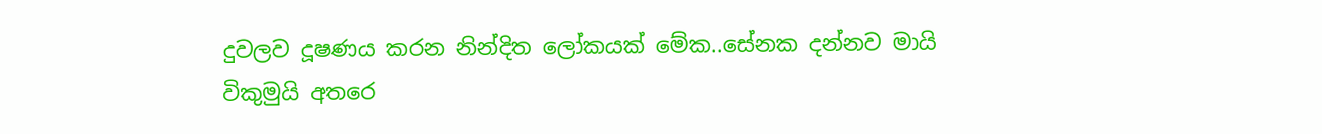දුවලව දූෂණය කරන නින්දිත ලෝකයක් මේක..සේනක දන්නව මායි විකුමුයි අතරෙ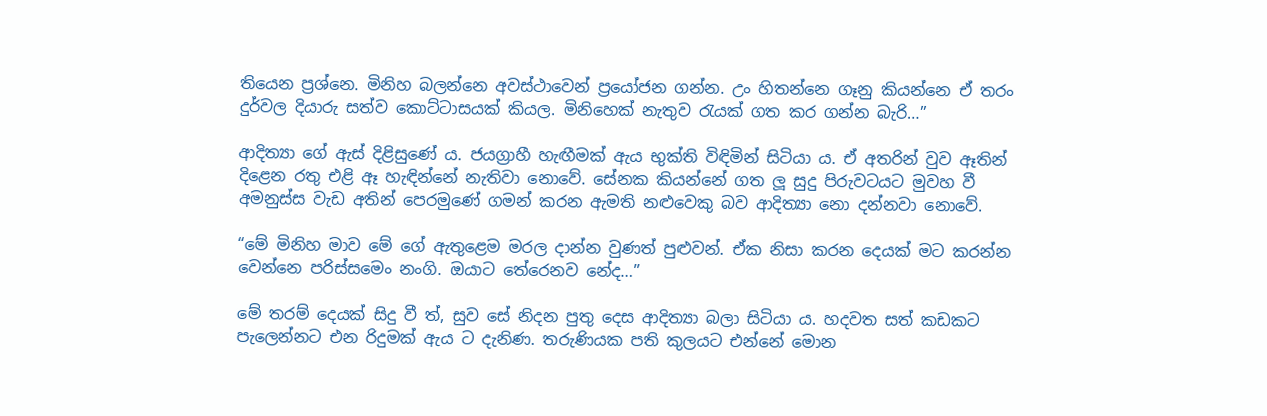තියෙන ප්‍රශ්නෙ. මිනිහ බලන්නෙ අවස්ථාවෙන් ප්‍රයෝජන ගන්න. උං හිතන්නෙ ගෑනු කියන්නෙ ඒ තරං දුර්වල දියාරු සත්ව කොට්ටාසයක් කියල. මිනිහෙක් නැතුව රැයක් ගත කර ගන්න බැරි…”

ආදිත්‍යා ගේ ඇස් දිළිසුණේ ය. ජයග්‍රාහී හැඟීමක් ඇය භුක්ති විඳිමින් සිටියා ය. ඒ අතරින් වුව ඈතින් දිළෙන රතු එළි ඈ හැඳින්නේ නැතිවා නොවේ. සේනක කියන්නේ ගත ලූ සුදු පිරුවටයට මුවහ වී අමනුස්ස වැඩ අතින් පෙරමුණේ ගමන් කරන ඇමති නළුවෙකු බව ආදිත්‍යා නො දන්නවා නොවේ.

“මේ මිනිහ මාව මේ ගේ ඇතුළෙම මරල දාන්න වුණත් පුළුවන්. ඒක නිසා කරන දෙයක් මට කරන්න වෙන්නෙ පරිස්සමෙං නංගි. ඔයාට තේරෙනව නේද…”

මේ තරම් දෙයක් සිදු වී ත්, සුව සේ නිදන පුතු දෙස ආදිත්‍යා බලා සිටියා ය. හදවත සත් කඩකට පැලෙන්නට එන රිදුමක් ඇය ට දැනිණ. තරුණියක පති කුලයට එන්නේ මොන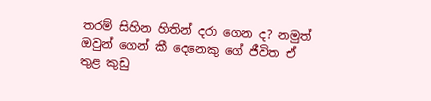තරම් සිහින හිතින් දරා ගෙන ද? නමුත් ඔවුන් ගෙන් කී දෙනෙකු ගේ ජීවිත ඒ තුළ කුඩු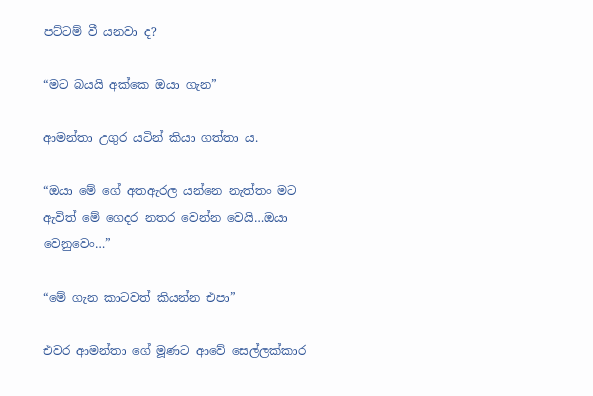පට්ටම් වී යනවා ද?

“මට බයයි අක්කෙ ඔයා ගැන”

ආමන්තා උගුර යටින් කියා ගත්තා ය.

“ඔයා මේ ගේ අතඇරල යන්නෙ නැත්තං මට ඇවිත් මේ ගෙදර නතර වෙන්න වෙයි…ඔයා වෙනුවෙං…”

“මේ ගැන කාටවත් කියන්න එපා”

එවර ආමන්තා ගේ මූණට ආවේ සෙල්ලක්කාර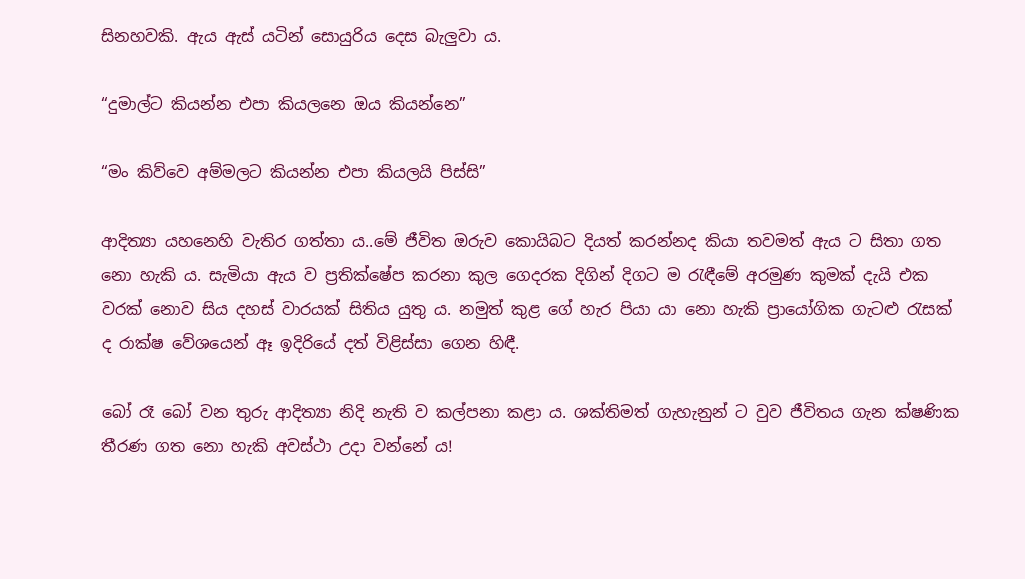සිනහවකි. ඇය ඇස් යටින් සොයුරිය දෙස බැලුවා ය.

“දුමාල්ට කියන්න එපා කියලනෙ ඔය කියන්නෙ”

“මං කිව්වෙ අම්මලට කියන්න එපා කියලයි පිස්සි”

ආදිත්‍යා යහනෙහි වැතිර ගත්තා ය..මේ ජීවිත ඔරුව කොයිබට දියත් කරන්නද කියා තවමත් ඇය ට සිතා ගත නො හැකි ය. සැමියා ඇය ව ප්‍රතික්ෂේප කරනා කුල ගෙදරක දිගින් දිගට ම රැඳීමේ අරමුණ කුමක් දැයි එක වරක් නොව සිය දහස් වාරයක් සිතිය යුතු ය. නමුත් කුළ ගේ හැර පියා යා නො හැකි ප්‍රායෝගික ගැටළු රැසක් ද රාක්ෂ වේශයෙන් ඈ ඉදිරියේ දත් විළිස්සා ගෙන හිඳී.

බෝ රෑ බෝ වන තුරු ආදිත්‍යා නිදි නැති ව කල්පනා කළා ය. ශක්තිමත් ගැහැනුන් ට වුව ජීවිතය ගැන ක්ෂණික තීරණ ගත නො හැකි අවස්ථා උදා වන්නේ ය!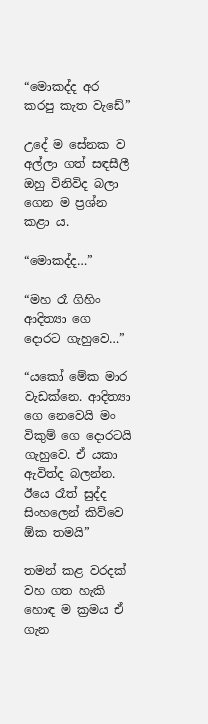“මොකද්ද අර කරපු කැත වැඩේ”

උදේ ම සේනක ව අල්ලා ගත් සඳසීලී ඔහු විනිවිද බලා ගෙන ම ප්‍රශ්න කළා ය.

“මොකද්ද…”

“මහ රෑ ගිහිං ආදිත්‍යා ගෙ දොරට ගැහුවෙ…”

“යකෝ මේක මාර වැඩක්නෙ. ආදිත්‍යා ගෙ නෙවෙයි මං විකුම් ගෙ දොරටයි ගැහුවෙ. ඒ යකා ඇවිත්ද බලන්න. ඊයෙ රෑත් සුද්ද සිංහලෙන් කිව්වෙ ඕක තමයි”

තමන් කළ වරදක් වහ ගත හැකි හොඳ ම ක්‍රමය ඒ ගැන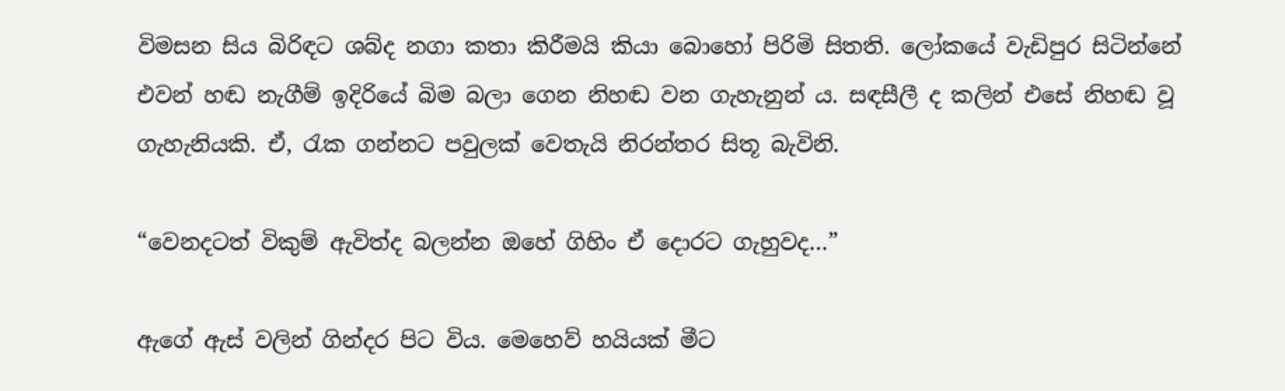විමසන සිය බිරිඳට ශබ්ද නගා කතා කිරීමයි කියා බොහෝ පිරිමි සිතති. ලෝකයේ වැඩිපුර සිටින්නේ එවන් හඬ නැගීම් ඉදිරියේ බිම බලා ගෙන නිහඬ වන ගැහැනුන් ය. සඳසීලී ද කලින් එසේ නිහඬ වූ ගැහැනියකි. ඒ, රැක ගන්නට පවුලක් වෙතැයි නිරන්තර සිතූ බැවිනි.

“වෙනදටත් විකුම් ඇවිත්ද බලන්න ඔහේ ගිහිං ඒ දොරට ගැහුවද…”

ඇගේ ඇස් වලින් ගින්දර පිට විය. මෙහෙව් හයියක් මීට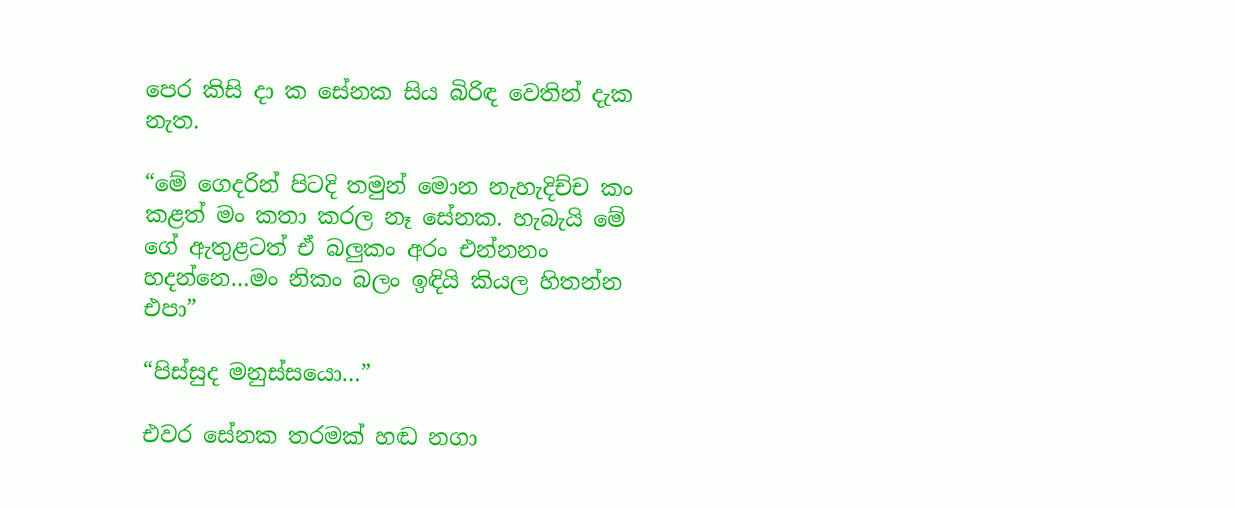පෙර කිසි දා ක සේනක සිය බිරිඳ වෙතින් දැක නැත.

“මේ ගෙදරින් පිටදි තමුන් මොන නැහැදිච්ච කං කළත් මං කතා කරල නෑ සේනක. හැබැයි මේ ගේ ඇතුළටත් ඒ බලුකං අරං එන්නනං හදන්නෙ…මං නිකං බලං ඉඳියි කියල හිතන්න එපා”

“පිස්සුද මනුස්සයො…”

එවර සේනක තරමක් හඬ නගා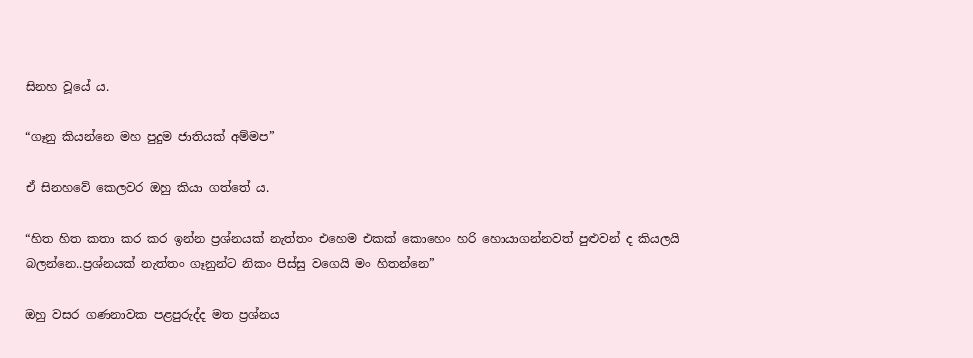සිනහ වූයේ ය.

“ගෑනු කියන්නෙ මහ පුදුම ජාතියක් අම්මප”

ඒ සිනහවේ කෙලවර ඔහු කියා ගත්තේ ය.

“හිත හිත කතා කර කර ඉන්න ප්‍රශ්නයක් නැත්තං එහෙම එකක් කොහෙං හරි හොයාගන්නවත් පුළුවන් ද කියලයි බලන්නෙ..ප්‍රශ්නයක් නැත්තං ගෑනුන්ට නිකං පිස්සු වගෙයි මං හිතන්නෙ”

ඔහු වසර ගණනාවක පළපුරුද්ද මත ප්‍රශ්නය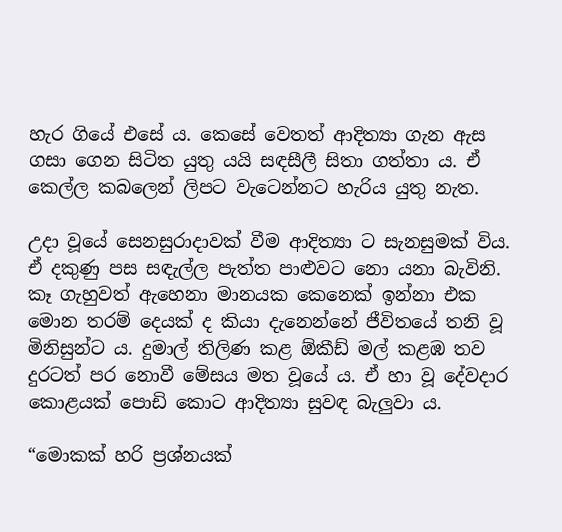හැර ගියේ එසේ ය. කෙසේ වෙතත් ආදිත්‍යා ගැන ඇස ගසා ගෙන සිටිත යුතු යයි සඳසීලී සිතා ගත්තා ය. ඒ කෙල්ල කබලෙන් ලිපට වැටෙන්නට හැරිය යුතු නැත.

උදා වූයේ සෙනසුරාදාවක් වීම ආදිත්‍යා ට සැනසුමක් විය. ඒ දකුණු පස සඳැල්ල පැත්ත පාළුවට නො යනා බැවිනි. කෑ ගැහුවත් ඇහෙනා මානයක කෙනෙක් ඉන්නා එක මොන තරම් දෙයක් ද කියා දැනෙන්නේ ජීවිතයේ තනි වූ මිනිසුන්ට ය. දුමාල් තිලිණ කළ ඕකීඩ් මල් කළඹ තව දුරටත් පර නොවී මේසය මත වූයේ ය. ඒ හා වූ දේවදාර කොළයක් පොඩි කොට ආදිත්‍යා සුවඳ බැලුවා ය.

“මොකක් හරි ප්‍රශ්නයක්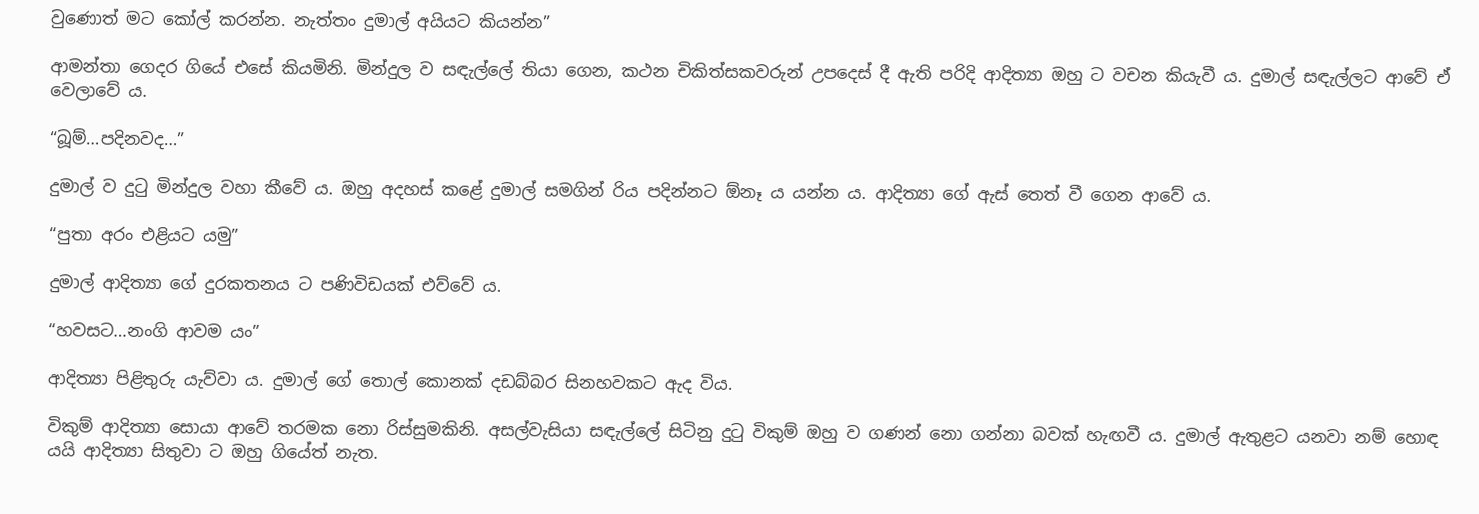වුණොත් මට කෝල් කරන්න. නැත්තං දුමාල් අයියට කියන්න”

ආමන්තා ගෙදර ගියේ එසේ කියමිනි. මින්දුල ව සඳැල්ලේ තියා ගෙන, කථන චිකිත්සකවරුන් උපදෙස් දී ඇති පරිදි ආදිත්‍යා ඔහු ට වචන කියැවී ය. දුමාල් සඳැල්ලට ආවේ ඒ වෙලාවේ ය.

“බූම්…පදිනවද…”

දුමාල් ව දුටු මින්දුල වහා කීවේ ය. ඔහු අදහස් කළේ දුමාල් සමගින් රිය පදින්නට ඕනෑ ය යන්න ය. ආදිත්‍යා ගේ ඇස් තෙත් වී ගෙන ආවේ ය.

“පුතා අරං එළියට යමු”

දුමාල් ආදිත්‍යා ගේ දුරකතනය ට පණිවිඩයක් එව්වේ ය.

“හවසට…නංගි ආවම යං”

ආදිත්‍යා පිළිතුරු යැව්වා ය. දුමාල් ගේ තොල් කොනක් දඩබ්බර සිනහවකට ඇද විය.

විකුම් ආදිත්‍යා සොයා ආවේ තරමක නො රිස්සුමකිනි. අසල්වැසියා සඳැල්ලේ සිටිනු දුටු විකුම් ඔහු ව ගණන් නො ගන්නා බවක් හැඟවී ය. දුමාල් ඇතුළට යනවා නම් හොඳ යයි ආදිත්‍යා සිතුවා ට ඔහු ගියේත් නැත.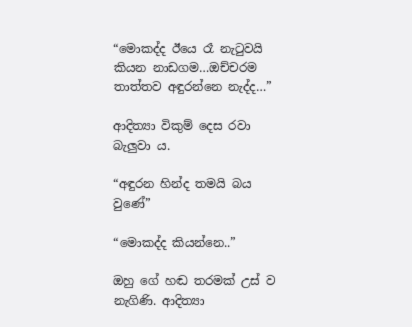“මොකද්ද ඊයෙ රෑ නැටුවයි කියන නාඩගම…ඔච්චරම තාත්තව අඳුරන්නෙ නැද්ද…”

ආදිත්‍යා විකුම් දෙස රවා බැලුවා ය.

“අඳුරන හින්ද තමයි බය වුණේ”

“මොකද්ද කියන්නෙ..”

ඔහු ගේ හඬ තරමක් උස් ව නැගිණි. ආදිත්‍යා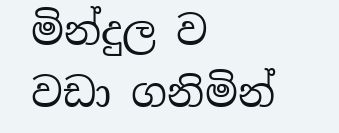මින්දුල ව වඩා ගනිමින්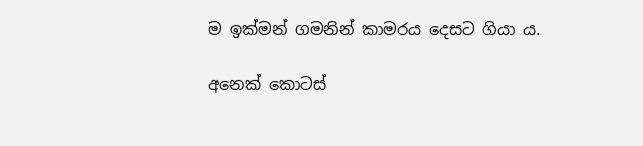ම ඉක්මන් ගමනින් කාමරය දෙසට ගියා ය.

අනෙක් කොටස්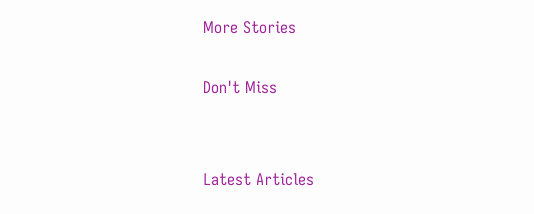More Stories

Don't Miss


Latest Articles